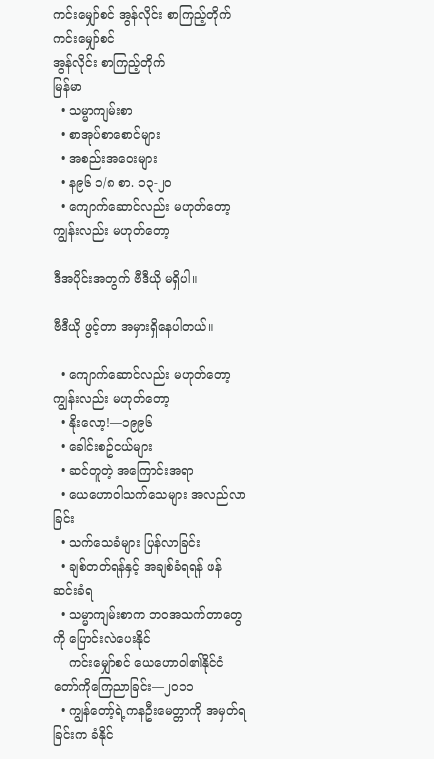ကင်းမျှော်စင် အွန်လိုင်း စာကြည့်တိုက်
ကင်းမျှော်စင်
အွန်လိုင်း စာကြည့်တိုက်
မြန်မာ
  • သမ္မာကျမ်းစာ
  • စာအုပ်စာစောင်များ
  • အစည်းအဝေးများ
  • န၉၆ ၁/၈ စာ. ၁၃-၂၀
  • ကျောက်ဆောင်လည်း မဟုတ်တော့ ကျွန်းလည်း မဟုတ်တော့

ဒီအပိုင်းအတွက် ဗီဒီယို မရှိပါ။

ဗီဒီယို ဖွင့်တာ အမှားရှိနေပါတယ်။

  • ကျောက်ဆောင်လည်း မဟုတ်တော့ ကျွန်းလည်း မဟုတ်တော့
  • နိုးလော့!—၁၉၉၆
  • ခေါင်းစဥ်ငယ်များ
  • ဆင်တူတဲ့ အကြောင်းအရာ
  • ယေဟောဝါသက်သေများ အလည်လာခြင်း
  • သက်သေခံများ ပြန်လာခြင်း
  • ချစ်တတ်ရန်နှင့် အချစ်ခံရရန် ဖန်ဆင်းခံရ
  • သမ္မာကျမ်းစာက ဘဝအသက်တာတွေကို ပြောင်းလဲပေးနိုင်
    ကင်းမျှော်စင် ယေဟောဝါ၏နိုင်ငံတော်ကိုကြေညာခြင်း—၂၀၁၁
  • ကျွန်တော့်ရဲ့ကနဦးမေတ္တာကို အမှတ်ရခြင်းက ခံနိုင်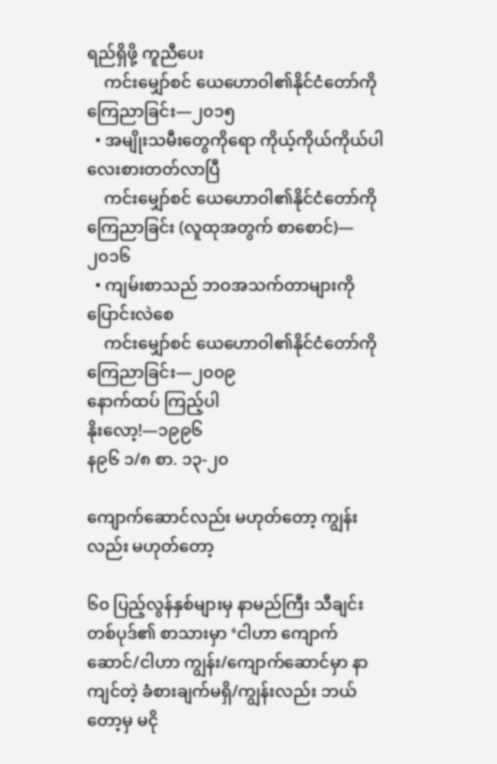ရည်ရှိဖို့ ကူညီပေး
    ကင်းမျှော်စင် ယေဟောဝါ၏နိုင်ငံတော်ကိုကြေညာခြင်း—၂၀၁၅
  • အမျိုးသမီးတွေကိုရော ကိုယ့်ကိုယ်ကိုယ်ပါ လေးစားတတ်လာပြီ
    ကင်းမျှော်စင် ယေဟောဝါ၏နိုင်ငံတော်ကိုကြေညာခြင်း (လူထုအတွက် စာစောင်)—၂၀၁၆
  • ကျမ်းစာသည် ဘဝအသက်တာများကို ပြောင်းလဲစေ
    ကင်းမျှော်စင် ယေဟောဝါ၏နိုင်ငံတော်ကိုကြေညာခြင်း—၂၀၀၉
နောက်ထပ် ကြည့်ပါ
နိုးလော့!—၁၉၉၆
န၉၆ ၁/၈ စာ. ၁၃-၂၀

ကျောက်ဆောင်လည်း မဟုတ်တော့ ကျွန်းလည်း မဟုတ်တော့

၆၀ ပြည့်လွန်နှစ်များမှ နာမည်ကြီး သီချင်းတစ်ပုဒ်၏ စာသားမှာ ‘ငါဟာ ကျောက်ဆောင်/ငါဟာ ကျွန်း/ကျောက်ဆောင်မှာ နာကျင်တဲ့ ခံစားချက်မရှိ/ကျွန်းလည်း ဘယ်တော့မှ မငို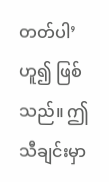တတ်ပါ’ ဟူ၍ ဖြစ်သည်။ ဤသီချင်းမှာ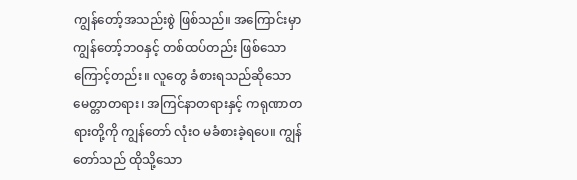ကျွန်တော့်အသည်းစွဲ ဖြစ်သည်။ အကြောင်းမှာ ကျွန်တော့်ဘဝနှင့် တစ်ထပ်တည်း ဖြစ်သောကြောင့်တည်း။ လူတွေ ခံစားရသည်ဆိုသော မေတ္တာတရား၊ အကြင်နာတရားနှင့် ကရုဏာတရားတို့ကို ကျွန်တော် လုံးဝ မခံစားခဲ့ရပေ။ ကျွန်တော်သည် ထိုသို့သော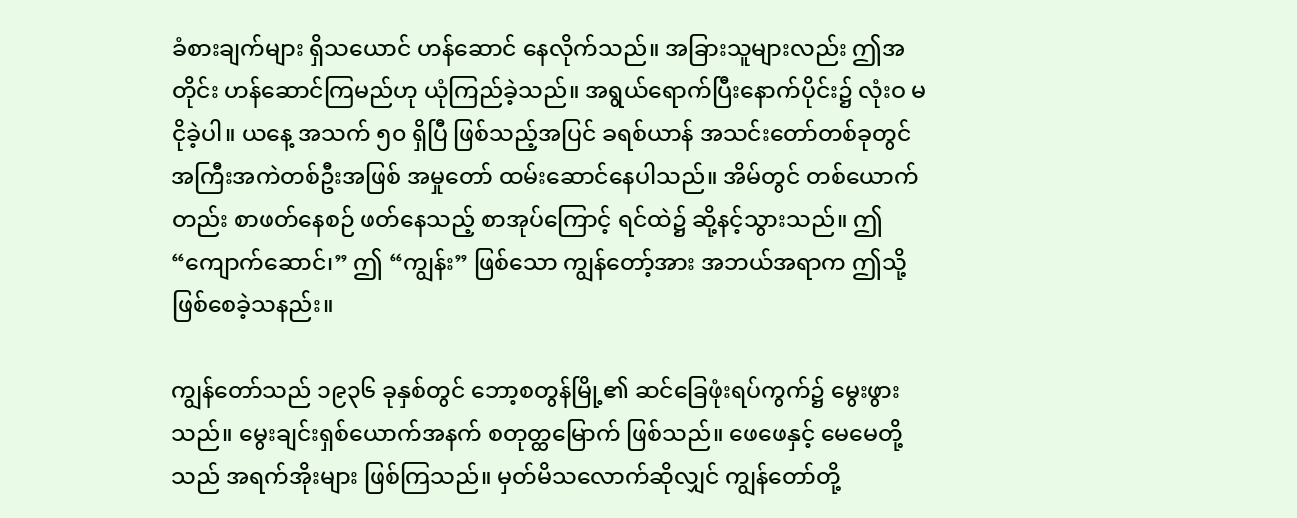ခံစားချက်များ ရှိသယောင် ဟန်ဆောင် နေလိုက်သည်။ အခြားသူများလည်း ဤအတိုင်း ဟန်ဆောင်ကြမည်ဟု ယုံကြည်ခဲ့သည်။ အရွယ်ရောက်ပြီးနောက်ပိုင်း၌ လုံးဝ မငိုခဲ့ပါ။ ယနေ့ အသက် ၅၀ ရှိပြီ ဖြစ်သည့်အပြင် ခရစ်ယာန် အသင်းတော်တစ်ခုတွင် အကြီးအကဲတစ်ဦးအဖြစ် အမှုတော် ထမ်းဆောင်နေပါသည်။ အိမ်တွင် တစ်ယောက်တည်း စာဖတ်နေစဉ် ဖတ်နေသည့် စာအုပ်ကြောင့် ရင်ထဲ၌ ဆို့နင့်သွားသည်။ ဤ “ကျောက်ဆောင်၊” ဤ “ကျွန်း” ဖြစ်သော ကျွန်တော့်အား အဘယ်အရာက ဤသို့ ဖြစ်စေခဲ့သနည်း။

ကျွန်တော်သည် ၁၉၃၆ ခုနှစ်တွင် ဘော့စတွန်မြို့၏ ဆင်ခြေဖုံးရပ်ကွက်၌ မွေးဖွားသည်။ မွေးချင်းရှစ်ယောက်အနက် စတုတ္ထမြောက် ဖြစ်သည်။ ဖေဖေနှင့် မေမေတို့သည် အရက်အိုးများ ဖြစ်ကြသည်။ မှတ်မိသလောက်ဆိုလျှင် ကျွန်တော်တို့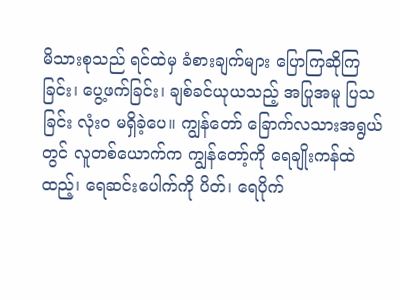မိသားစုသည် ရင်ထဲမှ ခံစားချက်များ ပြောကြဆိုကြခြင်း၊ ပွေ့ဖက်ခြင်း၊ ချစ်ခင်ယုယသည့် အပြုအမူ ပြသခြင်း လုံးဝ မရှိခဲ့ပေ။ ကျွန်တော် ခြောက်လသားအရွယ်တွင် လူတစ်ယောက်က ကျွန်တော့်ကို ရေချိုးကန်ထဲ ထည့်၊ ရေဆင်းပေါက်ကို ပိတ်၊ ရေပိုက်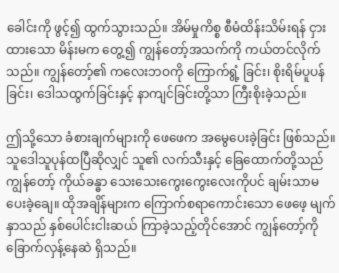ခေါင်းကို ဖွင့်၍ ထွက်သွားသည်။ အိမ်မှုကိစ္စ စီမံထိန်းသိမ်းရန် ငှားထားသော မိန်းမက တွေ့၍ ကျွန်တော့်အသက်ကို ကယ်တင်လိုက်သည်။ ကျွန်တော့်၏ ကလေးဘဝကို ကြောက်ရွံ့ ခြင်း၊ စိုးရိမ်ပူပန်ခြင်း၊ ဒေါသထွက်ခြင်းနှင့် နာကျင်ခြင်းတို့သာ ကြီးစိုးခဲ့သည်။

ဤသို့သော ခံစားချက်များကို ဖေဖေက အမွေပေးခဲ့ခြင်း ဖြစ်သည်။ သူဒေါသူပုန်ထပြီဆိုလျှင် သူ၏ လက်သီးနှင့် ခြေထောက်တို့သည် ကျွန်တော့် ကိုယ်ခန္ဓာ သေးသေးကွေးကွေးလေးကိုပင် ချမ်းသာမပေးခဲ့ချေ။ ထိုအချိန်များက ကြောက်စရာကောင်းသော ဖေဖေ့ မျက်နှာသည် နှစ်ပေါင်းငါးဆယ် ကြာခဲ့သည့်တိုင်အောင် ကျွန်တော့်ကို ခြောက်လှန့်နေဆဲ ရှိသည်။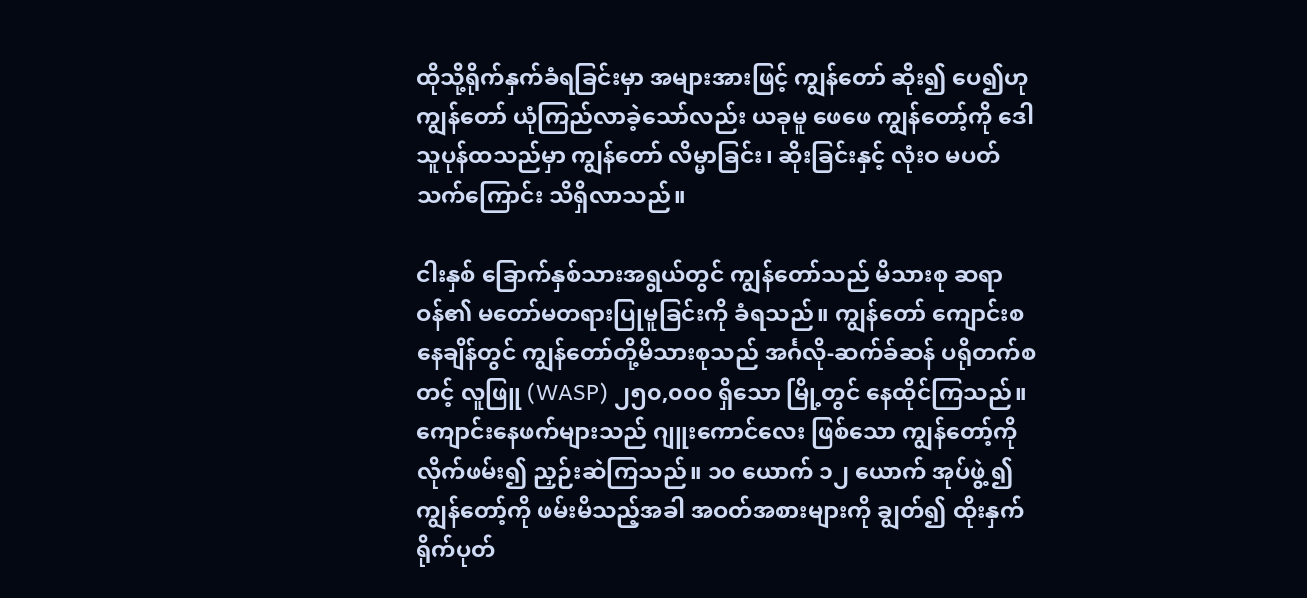ထိုသို့ရိုက်နှက်ခံရခြင်းမှာ အများအားဖြင့် ကျွန်တော် ဆိုး၍ ပေ၍ဟု ကျွန်တော် ယုံကြည်လာခဲ့သော်လည်း ယခုမူ ဖေဖေ ကျွန်တော့်ကို ဒေါသူပုန်ထသည်မှာ ကျွန်တော် လိမ္မာခြင်း၊ ဆိုးခြင်းနှင့် လုံးဝ မပတ်သက်ကြောင်း သိရှိလာသည်။

ငါးနှစ် ခြောက်နှစ်သားအရွယ်တွင် ကျွန်တော်သည် မိသားစု ဆရာဝန်၏ မတော်မတရားပြုမူခြင်းကို ခံရသည်။ ကျွန်တော် ကျောင်းစနေချိန်တွင် ကျွန်တော်တို့မိသားစုသည် အင်္ဂလို-ဆက်ခ်ဆန် ပရိုတက်စတင့် လူဖြူ (WASP) ၂၅၀,၀၀၀ ရှိသော မြို့တွင် နေထိုင်ကြသည်။ ကျောင်းနေဖက်များသည် ဂျူးကောင်လေး ဖြစ်သော ကျွန်တော့်ကို လိုက်ဖမ်း၍ ညှဉ်းဆဲကြသည်။ ၁၀ ယောက် ၁၂ ယောက် အုပ်ဖွဲ့ ၍ ကျွန်တော့်ကို ဖမ်းမိသည့်အခါ အဝတ်အစားများကို ချွတ်၍ ထိုးနှက်ရိုက်ပုတ်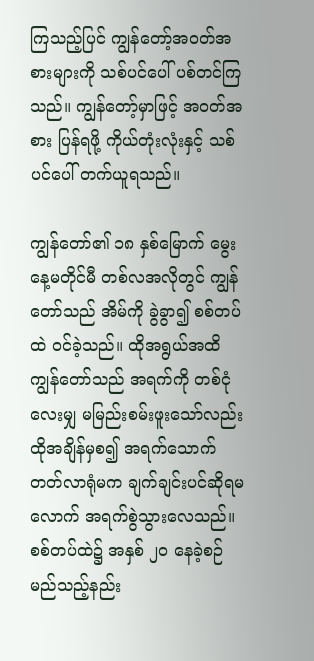ကြသည့်ပြင် ကျွန်တော့်အဝတ်အစားများကို သစ်ပင်ပေါ် ပစ်တင်ကြသည်။ ကျွန်တော့်မှာဖြင့် အဝတ်အစား ပြန်ရဖို့ ကိုယ်တုံးလုံးနှင့် သစ်ပင်ပေါ် တက်ယူရသည်။

ကျွန်တော်၏ ၁၈ နှစ်မြောက် မွေးနေ့မတိုင်မီ တစ်လအလိုတွင် ကျွန်တော်သည် အိမ်ကို ခွဲခွာ၍ စစ်တပ်ထဲ ဝင်ခဲ့သည်။ ထိုအရွယ်အထိ ကျွန်တော်သည် အရက်ကို တစ်ငုံလေးမျှ မမြည်းစမ်းဖူးသော်လည်း ထိုအချိန်မှစ၍ အရက်သောက်တတ်လာရုံမက ချက်ချင်းပင်ဆိုရမလောက် အရက်စွဲသွားလေသည်။ စစ်တပ်ထဲ၌ အနှစ် ၂၀ နေခဲ့စဉ် မည်သည့်နည်း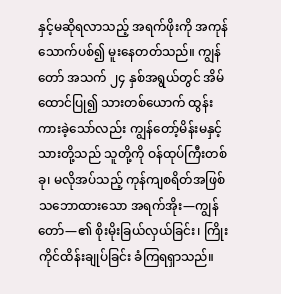နှင့်မဆိုရလာသည့် အရက်ဖိုးကို အကုန်သောက်ပစ်၍ မူးနေတတ်သည်။ ကျွန်တော် အသက် ၂၄ နှစ်အရွယ်တွင် အိမ်ထောင်ပြု၍ သားတစ်ယောက် ထွန်းကားခဲ့သော်လည်း ကျွန်တော့်မိန်းမနှင့် သားတို့သည် သူတို့ကို ဝန်ထုပ်ကြီးတစ်ခု၊ မလိုအပ်သည့် ကုန်ကျစရိတ်အဖြစ် သဘောထားသော အရက်အိုး—ကျွန်တော်—၏ စိုးမိုးခြယ်လှယ်ခြင်း၊ ကြိုးကိုင်ထိန်းချုပ်ခြင်း ခံကြရရှာသည်။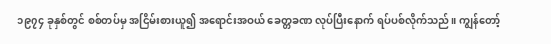၁၉၇၄ ခုနှစ်တွင် စစ်တပ်မှ အငြိမ်းစားယူ၍ အရောင်းအဝယ် ခေတ္တခဏ လုပ်ပြီးနောက် ရပ်ပစ်လိုက်သည်။ ကျွန်တော့်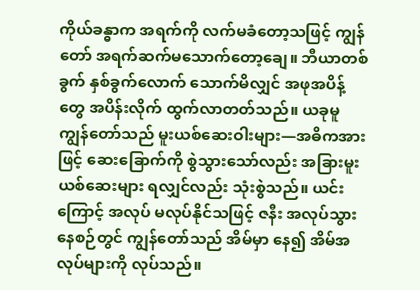ကိုယ်ခန္ဓာက အရက်ကို လက်မခံတော့သဖြင့် ကျွန်တော် အရက်ဆက်မသောက်တော့ချေ။ ဘီယာတစ်ခွက် နှစ်ခွက်လောက် သောက်မိလျှင် အဖုအပိန့်တွေ အပိန်းလိုက် ထွက်လာတတ်သည်။ ယခုမူ ကျွန်တော်သည် မူးယစ်ဆေးဝါးများ—အဓိကအားဖြင့် ဆေးခြောက်ကို စွဲသွားသော်လည်း အခြားမူးယစ်ဆေးများ ရလျှင်လည်း သုံးစွဲသည်။ ယင်းကြောင့် အလုပ် မလုပ်နိုင်သဖြင့် ဇနီး အလုပ်သွားနေစဉ်တွင် ကျွန်တော်သည် အိမ်မှာ နေ၍ အိမ်အလုပ်များကို လုပ်သည်။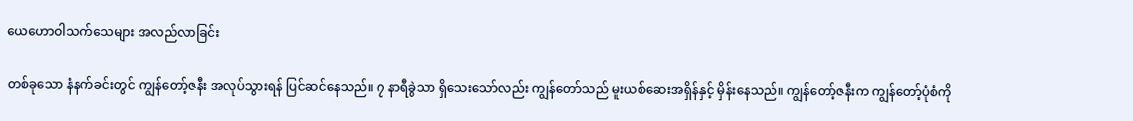ယေဟောဝါသက်သေများ အလည်လာခြင်း

တစ်ခုသော နံနက်ခင်းတွင် ကျွန်တော့်ဇနီး အလုပ်သွားရန် ပြင်ဆင်နေသည်။ ၇ နာရီခွဲသာ ရှိသေးသော်လည်း ကျွန်တော်သည် မူးယစ်ဆေးအရှိန်နှင့် မှိန်းနေသည်။ ကျွန်တော့်ဇနီးက ကျွန်တော့်ပုံစံကို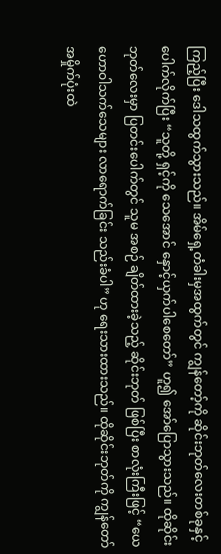ကြည့်ပြီး ဒေါသထွက်သွားသည်။ အိမ်ရှေ့တံခါးမှအထွက်တွင် ကျွန်တော့်ကို ဆိုင်းဘုတ်လေးတစ်ခုနှင့် ပေါက်လိုက်ပြီး “သူတို့ ရှင့်ကို သေအောင် နှောင့်ယှက်ပါစေတော်” ဟူ၍ အော်ပြောသွားသည်။ ထိုဆိုင်းဘုတ်လေးမှာ ပြတင်းပေါက်တွင် သူမ အစဉ် ချိတ်ထားခဲ့သည့် ဆိုင်းဘုတ် ဖြစ်ပြီး စာလုံးကြီးဖြင့် “ယေဟောဝါသက်သေများ လာရောက်ခြင်း သည်းခံပါ” ဟု ရေးသားထားသည်။ ထိုဆိုင်းဘုတ်ကို ကျွန်တော် အမှိုက်ပုံးထဲ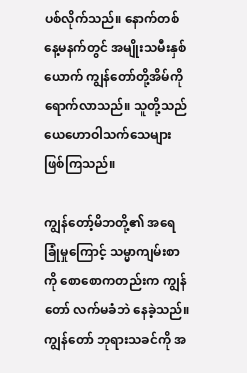ပစ်လိုက်သည်။ နောက်တစ်နေ့မနက်တွင် အမျိုးသမီးနှစ်ယောက် ကျွန်တော်တို့အိမ်ကို ရောက်လာသည်။ သူတို့သည် ယေဟောဝါသက်သေများ ဖြစ်ကြသည်။

ကျွန်တော့်မိဘတို့၏ အရေခြုံမှုကြောင့် သမ္မာကျမ်းစာကို စောစောကတည်းက ကျွန်တော် လက်မခံဘဲ နေခဲ့သည်။ ကျွန်တော် ဘုရားသခင်ကို အ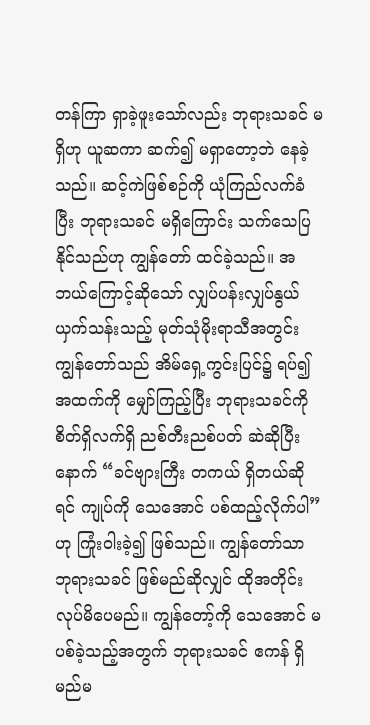တန်ကြာ ရှာခဲ့ဖူးသော်လည်း ဘုရားသခင် မရှိဟု ယူဆကာ ဆက်၍ မရှာတော့ဘဲ နေခဲ့သည်။ ဆင့်ကဲဖြစ်စဉ်ကို ယုံကြည်လက်ခံပြီး ဘုရားသခင် မရှိကြောင်း သက်သေပြနိုင်သည်ဟု ကျွန်တော် ထင်ခဲ့သည်။ အဘယ်ကြောင့်ဆိုသော် လျှပ်ပန်းလျှပ်နွယ်ယှက်သန်းသည့် မုတ်သုံမိုးရာသီအတွင်း ကျွန်တော်သည် အိမ်ရှေ့ကွင်းပြင်၌ ရပ်၍ အထက်ကို မျှော်ကြည့်ပြီး ဘုရားသခင်ကို စိတ်ရှိလက်ရှိ ညစ်တီးညစ်ပတ် ဆဲဆိုပြီးနောက် “ခင်ဗျားကြီး တကယ် ရှိတယ်ဆိုရင် ကျုပ်ကို သေအောင် ပစ်ထည့်လိုက်ပါ” ဟု ကြုံးဝါးခဲ့၍ ဖြစ်သည်။ ကျွန်တော်သာ ဘုရားသခင် ဖြစ်မည်ဆိုလျှင် ထိုအတိုင်း လုပ်မိပေမည်။ ကျွန်တော့်ကို သေအောင် မပစ်ခဲ့သည့်အတွက် ဘုရားသခင် ဧကန် ရှိမည်မ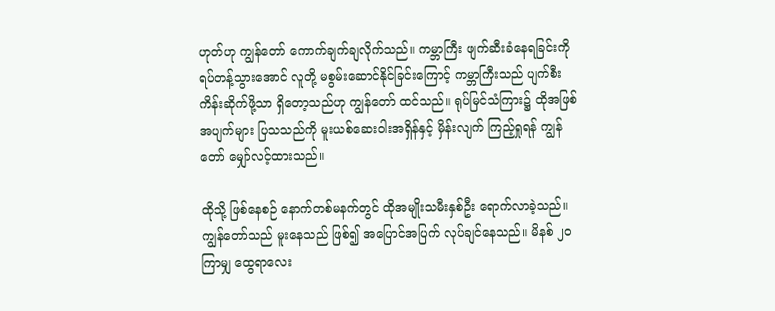ဟုတ်ဟု ကျွန်တော် ကောက်ချက်ချလိုက်သည်။ ကမ္ဘာကြီး ဖျက်ဆီးခံနေရခြင်းကို ရပ်တန့်သွားအောင် လူတို့ မစွမ်းဆောင်နိုင်ခြင်းကြောင့် ကမ္ဘာကြီးသည် ပျက်စီးကိန်းဆိုက်ဖို့သာ ရှိတော့သည်ဟု ကျွန်တော် ထင်သည်။ ရုပ်မြင်သံကြား၌ ထိုအဖြစ်အပျက်များ ပြသသည်ကို မူးယစ်ဆေးဝါးအရှိန်နှင့် မှိန်းလျက် ကြည့်ရှုရန် ကျွန်တော် မျှော်လင့်ထားသည်။

ထိုသို့ ဖြစ်နေစဉ် နောက်တစ်မနက်တွင် ထိုအမျိုးသမီးနှစ်ဦး ရောက်လာခဲ့သည်။ ကျွန်တော်သည် မူးနေသည် ဖြစ်၍ အပြောင်အပြက် လုပ်ချင်နေသည်။ မိနစ် ၂၀ ကြာမျှ ထွေရာလေး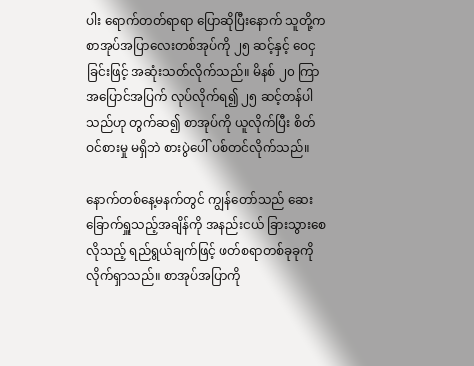ပါး ရောက်တတ်ရာရာ ပြောဆိုပြီးနောက် သူတို့က စာအုပ်အပြာလေးတစ်အုပ်ကို ၂၅ ဆင့်နှင့် ဝေငှခြင်းဖြင့် အဆုံးသတ်လိုက်သည်။ မိနစ် ၂၀ ကြာ အပြောင်အပြက် လုပ်လိုက်ရ၍ ၂၅ ဆင့်တန်ပါသည်ဟု တွက်ဆ၍ စာအုပ်ကို ယူလိုက်ပြီး စိတ်ဝင်စားမှု မရှိဘဲ စားပွဲပေါ် ပစ်တင်လိုက်သည်။

နောက်တစ်နေ့မနက်တွင် ကျွန်တော်သည် ဆေးခြောက်ရှူသည့်အချိန်ကို အနည်းငယ် ခြားသွားစေလိုသည့် ရည်ရွယ်ချက်ဖြင့် ဖတ်စရာတစ်ခုခုကို လိုက်ရှာသည်။ စာအုပ်အပြာကို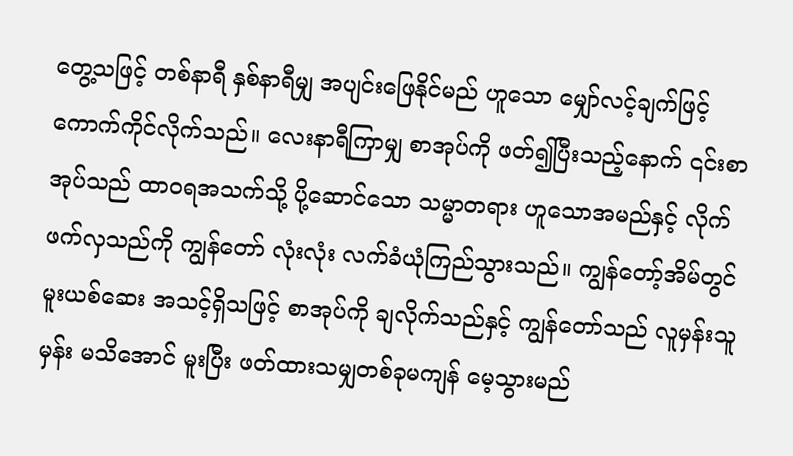တွေ့သဖြင့် တစ်နာရီ နှစ်နာရီမျှ အပျင်းဖြေနိုင်မည် ဟူသော မျှော်လင့်ချက်ဖြင့် ကောက်ကိုင်လိုက်သည်။ လေးနာရီကြာမျှ စာအုပ်ကို ဖတ်၍ပြီးသည့်နောက် ၎င်းစာအုပ်သည် ထာဝရအသက်သို့ ပို့ဆောင်သော သမ္မာတရား ဟူသောအမည်နှင့် လိုက်ဖက်လှသည်ကို ကျွန်တော် လုံးလုံး လက်ခံယုံကြည်သွားသည်။ ကျွန်တော့်အိမ်တွင် မူးယစ်ဆေး အသင့်ရှိသဖြင့် စာအုပ်ကို ချလိုက်သည်နှင့် ကျွန်တော်သည် လူမှန်းသူမှန်း မသိအောင် မူးပြီး ဖတ်ထားသမျှတစ်ခုမကျန် မေ့သွားမည်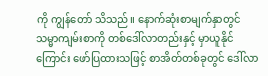ကို ကျွန်တော် သိသည်။ နောက်ဆုံးစာမျက်နှာတွင် သမ္မာကျမ်းစာကို တစ်ဒေါ်လာတည်းနှင့် မှာယူနိုင်ကြောင်း ဖော်ပြထားသဖြင့် စာအိတ်တစ်ခုတွင် ဒေါ်လာ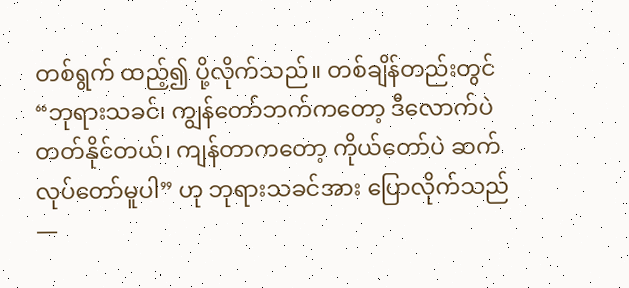တစ်ရွက် ထည့်၍ ပို့လိုက်သည်။ တစ်ချိန်တည်းတွင် “ဘုရားသခင်၊ ကျွန်တော်ဘက်ကတော့ ဒီလောက်ပဲ တတ်နိုင်တယ်၊ ကျန်တာကတော့ ကိုယ်တော်ပဲ ဆက်လုပ်တော်မူပါ” ဟု ဘုရားသခင်အား ပြောလိုက်သည်—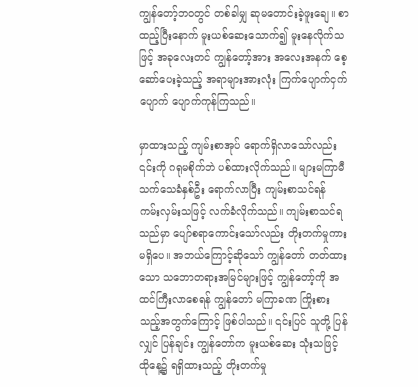ကျွန်တော့်ဘဝတွင် တစ်ခါမျှ ဆုမတောင်းခဲ့ဖူးချေ။ စာထည့်ပြီးနောက် မူးယစ်ဆေးသောက်၍ မူးနေလိုက်သဖြင့် အခုလေးတင် ကျွန်တော့်အား အလေးအနက် စေ့ဆော်ပေးခဲ့သည့် အရာများအားလုံး ကြက်ပျောက်ငှက်ပျောက် ပျောက်ကုန်ကြသည်။

မှာထားသည့် ကျမ်းစာအုပ် ရောက်ရှိလာသော်လည်း ၎င်းကို ဂရုမစိုက်ဘဲ ပစ်ထားလိုက်သည်။ များမကြာမီ သက်သေခံနှစ်ဦး ရောက်လာပြီး ကျမ်းစာသင်ရန် ကမ်းလှမ်းသဖြင့် လက်ခံလိုက်သည်။ ကျမ်းစာသင်ရသည်မှာ ပျော်စရာကောင်းသော်လည်း တိုးတက်မှုကား မရှိပေ။ အဘယ်ကြောင့်ဆိုသော် ကျွန်တော် တတ်ထားသော သဘောတရားအမြင်များဖြင့် ကျွန်တော့်ကို အထင်ကြီးလာစေရန် ကျွန်တော် မကြာခဏ ကြိုးစားသည့်အတွက်ကြောင့် ဖြစ်ပါသည်။ ၎င်းပြင် သူတို့ ပြန်လျှင် ပြန်ချင်း ကျွန်တော်က မူးယစ်ဆေး သုံးသဖြင့် ထိုနေ့၌ ရရှိထားသည့် တိုးတက်မှု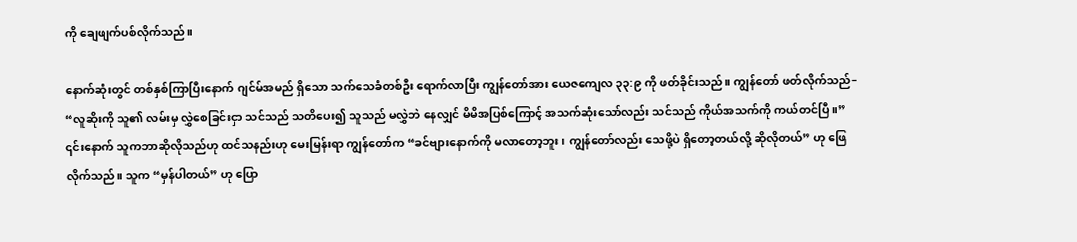ကို ချေဖျက်ပစ်လိုက်သည်။

နောက်ဆုံးတွင် တစ်နှစ်ကြာပြီးနောက် ဂျင်မ်အမည် ရှိသော သက်သေခံတစ်ဦး ရောက်လာပြီး ကျွန်တော်အား ယေဇကျေလ ၃၃:၉ ကို ဖတ်ခိုင်းသည်။ ကျွန်တော် ဖတ်လိုက်သည်– “လူဆိုးကို သူ၏ လမ်းမှ လွှဲစေခြင်းငှာ သင်သည် သတိပေး၍ သူသည် မလွှဲဘဲ နေလျှင် မိမိအပြစ်ကြောင့် အသက်ဆုံးသော်လည်း သင်သည် ကိုယ်အသက်ကို ကယ်တင်ပြီ။” ၎င်းနောက် သူကဘာဆိုလိုသည်ဟု ထင်သနည်းဟု မေးမြန်းရာ ကျွန်တော်က “ခင်ဗျားနောက်ကို မလာတော့ဘူး၊ ကျွန်တော်လည်း သေဖို့ပဲ ရှိတော့တယ်လို့ ဆိုလိုတယ်” ဟု ဖြေလိုက်သည်။ သူက “မှန်ပါတယ်” ဟု ပြော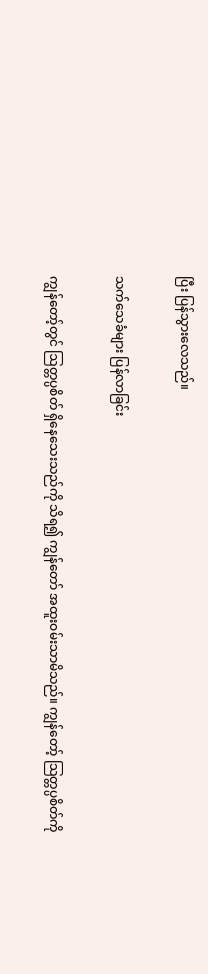ပြီး ပြန်သွားလေသည်။

သက်သေခံများ ပြန်လာခြင်း

ကျွန်တော့်တွင် ဩတ္တပ္ပစိတ် ရှိနေသေးသည်ကို သိရ၍ ကျွန်တော် အထူးဝမ်းသာမိသည်။ ကျွန်တော့် သြတ္တပ္ပစိတ်ကို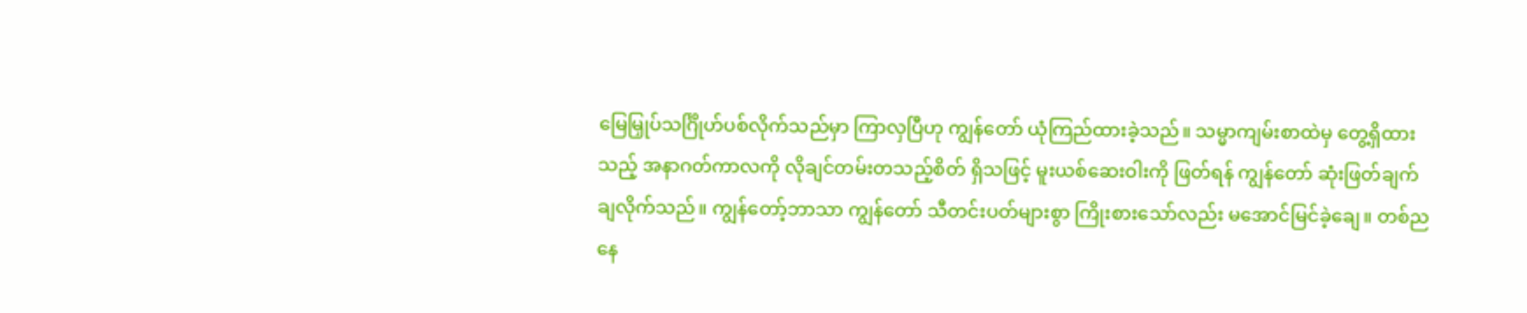မြေမြှုပ်သင်္ဂြိုဟ်ပစ်လိုက်သည်မှာ ကြာလှပြီဟု ကျွန်တော် ယုံကြည်ထားခဲ့သည်။ သမ္မာကျမ်းစာထဲမှ တွေ့ရှိထားသည့် အနာဂတ်ကာလကို လိုချင်တမ်းတသည့်စိတ် ရှိသဖြင့် မူးယစ်ဆေးဝါးကို ဖြတ်ရန် ကျွန်တော် ဆုံးဖြတ်ချက်ချလိုက်သည်။ ကျွန်တော့်ဘာသာ ကျွန်တော် သီတင်းပတ်များစွာ ကြိုးစားသော်လည်း မအောင်မြင်ခဲ့ချေ။ တစ်ညနေ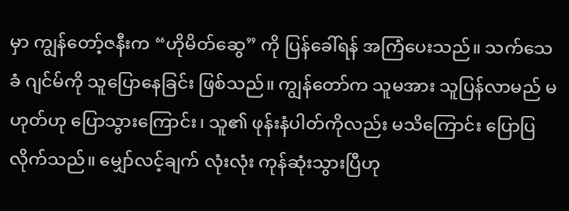မှာ ကျွန်တော့်ဇနီးက “ဟိုမိတ်ဆွေ” ကို ပြန်ခေါ်ရန် အကြံပေးသည်။ သက်သေခံ ဂျင်မ်ကို သူပြောနေခြင်း ဖြစ်သည်။ ကျွန်တော်က သူမအား သူပြန်လာမည် မဟုတ်ဟု ပြောသွားကြောင်း၊ သူ၏ ဖုန်းနံပါတ်ကိုလည်း မသိကြောင်း ပြောပြလိုက်သည်။ မျှော်လင့်ချက် လုံးလုံး ကုန်ဆုံးသွားပြီဟု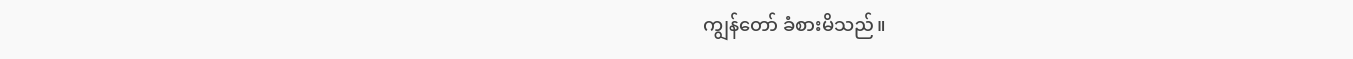ကျွန်တော် ခံစားမိသည်။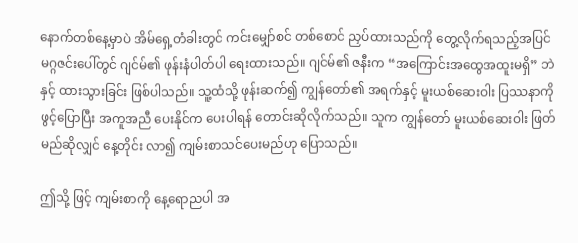နောက်တစ်နေ့မှာပဲ အိမ်ရှေ့တံခါးတွင် ကင်းမျှော်စင် တစ်စောင် ညှပ်ထားသည်ကို တွေ့လိုက်ရသည့်အပြင် မဂ္ဂဇင်းပေါ်တွင် ဂျင်မ်၏ ဖုန်းနံပါတ်ပါ ရေးထားသည်။ ဂျင်မ်၏ ဇနီးက “အကြောင်းအထွေအထူးမရှိ” ဘဲနှင့် ထားသွားခြင်း ဖြစ်ပါသည်။ သူ့ထံသို့ ဖုန်းဆက်၍ ကျွန်တော်၏ အရက်နှင့် မူးယစ်ဆေးဝါး ပြဿနာကို ဖွင့်ပြောပြီး အကူအညီ ပေးနိုင်က ပေးပါရန် တောင်းဆိုလိုက်သည်။ သူက ကျွန်တော် မူးယစ်ဆေးဝါး ဖြတ်မည်ဆိုလျှင် နေ့တိုင်း လာ၍ ကျမ်းစာသင်ပေးမည်ဟု ပြောသည်။

ဤသို့ ဖြင့် ကျမ်းစာကို နေ့ရောညပါ အ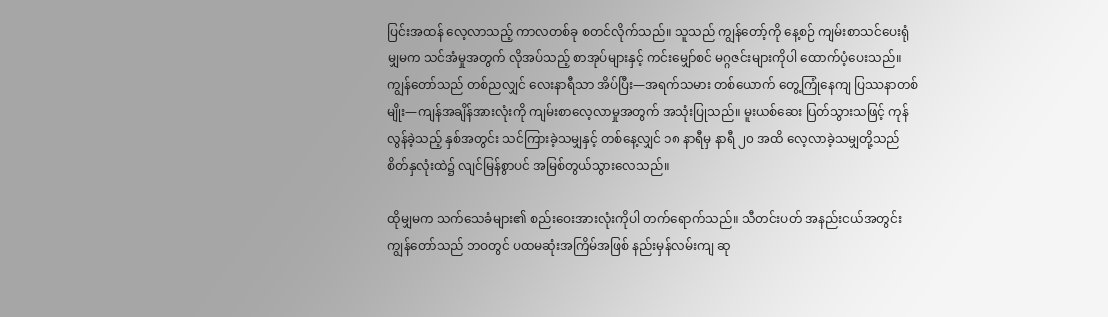ပြင်းအထန် လေ့လာသည့် ကာလတစ်ခု စတင်လိုက်သည်။ သူသည် ကျွန်တော့်ကို နေ့စဉ် ကျမ်းစာသင်ပေးရုံမျှမက သင်အံမှုအတွက် လိုအပ်သည့် စာအုပ်များနှင့် ကင်းမျှော်စင် မဂ္ဂဇင်းများကိုပါ ထောက်ပံ့ပေးသည်။ ကျွန်တော်သည် တစ်ညလျှင် လေးနာရီသာ အိပ်ပြီး—အရက်သမား တစ်ယောက် တွေ့ကြုံနေကျ ပြဿနာတစ်မျိုး—ကျန်အချိန်အားလုံးကို ကျမ်းစာလေ့လာမှုအတွက် အသုံးပြုသည်။ မူးယစ်ဆေး ပြတ်သွားသဖြင့် ကုန်လွန်ခဲ့သည့် နှစ်အတွင်း သင်ကြားခဲ့သမျှနှင့် တစ်နေ့လျှင် ၁၈ နာရီမှ နာရီ ၂၀ အထိ လေ့လာခဲ့သမျှတို့သည် စိတ်နှလုံးထဲ၌ လျင်မြန်စွာပင် အမြစ်တွယ်သွားလေသည်။

ထိုမျှမက သက်သေခံများ၏ စည်းဝေးအားလုံးကိုပါ တက်ရောက်သည်။ သီတင်းပတ် အနည်းငယ်အတွင်း ကျွန်တော်သည် ဘဝတွင် ပထမဆုံးအကြိမ်အဖြစ် နည်းမှန်လမ်းကျ ဆု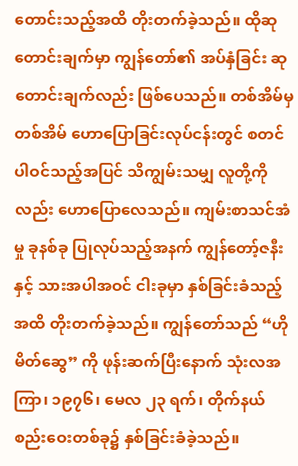တောင်းသည့်အထိ တိုးတက်ခဲ့သည်။ ထိုဆုတောင်းချက်မှာ ကျွန်တော်၏ အပ်နှံခြင်း ဆုတောင်းချက်လည်း ဖြစ်ပေသည်။ တစ်အိမ်မှတစ်အိမ် ဟောပြောခြင်းလုပ်ငန်းတွင် စတင်ပါဝင်သည့်အပြင် သိကျွမ်းသမျှ လူတို့ကိုလည်း ဟောပြောလေသည်။ ကျမ်းစာသင်အံမှု ခုနစ်ခု ပြုလုပ်သည့်အနက် ကျွန်တော့်ဇနီးနှင့် သားအပါအဝင် ငါးခုမှာ နှစ်ခြင်းခံသည့်အထိ တိုးတက်ခဲ့သည်။ ကျွန်တော်သည် “ဟိုမိတ်ဆွေ” ကို ဖုန်းဆက်ပြီးနောက် သုံးလအကြာ၊ ၁၉၇၆၊ မေလ ၂၃ ရက်၊ တိုက်နယ်စည်းဝေးတစ်ခု၌ နှစ်ခြင်းခံခဲ့သည်။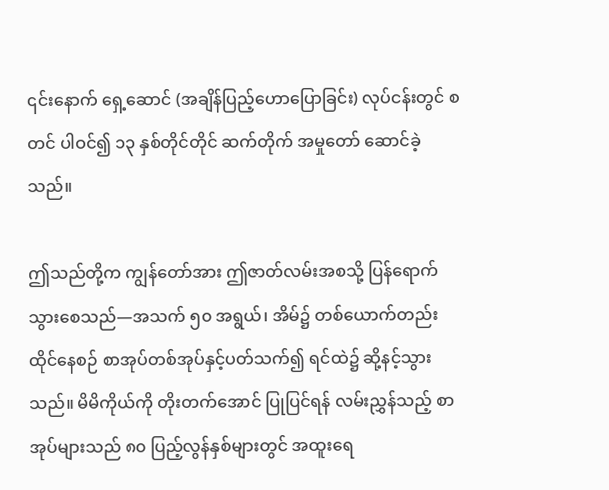၎င်းနောက် ရှေ့ဆောင် (အချိန်ပြည့်ဟောပြောခြင်း) လုပ်ငန်းတွင် စတင် ပါဝင်၍ ၁၃ နှစ်တိုင်တိုင် ဆက်တိုက် အမှုတော် ဆောင်ခဲ့သည်။

ဤသည်တို့က ကျွန်တော်အား ဤဇာတ်လမ်းအစသို့ ပြန်ရောက်သွားစေသည်—အသက် ၅၀ အရွယ်၊ အိမ်၌ တစ်ယောက်တည်း ထိုင်နေစဉ် စာအုပ်တစ်အုပ်နှင့်ပတ်သက်၍ ရင်ထဲ၌ ဆို့နင့်သွားသည်။ မိမိကိုယ်ကို တိုးတက်အောင် ပြုပြင်ရန် လမ်းညွှန်သည့် စာအုပ်များသည် ၈၀ ပြည့်လွန်နှစ်များတွင် အထူးရေ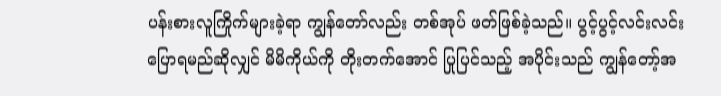ပန်းစားလူကြိုက်များခဲ့ရာ ကျွန်တော်လည်း တစ်အုပ် ဖတ်ဖြစ်ခဲ့သည်။ ပွင့်ပွင့်လင်းလင်း ပြောရမည်ဆိုလျှင် မိမိကိုယ်ကို တိုးတက်အောင် ပြုပြင်သည့် အပိုင်းသည် ကျွန်တော့်အ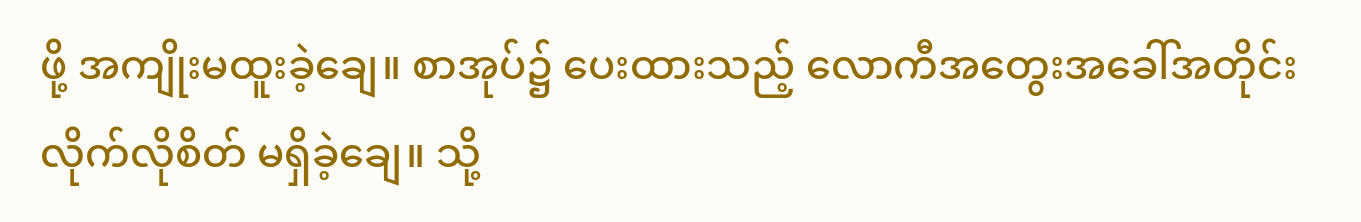ဖို့ အကျိုးမထူးခဲ့ချေ။ စာအုပ်၌ ပေးထားသည့် လောကီအတွေးအခေါ်အတိုင်း လိုက်လိုစိတ် မရှိခဲ့ချေ။ သို့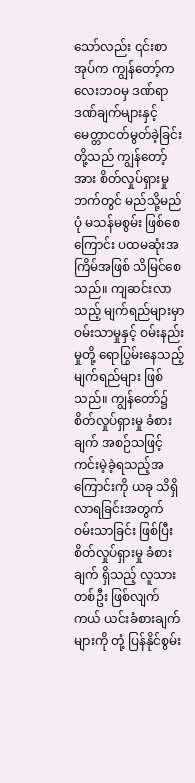သော်လည်း ၎င်းစာအုပ်က ကျွန်တော့်ကလေးဘဝမှ ဒဏ်ရာဒဏ်ချက်များနှင့် မေတ္တာငတ်မွတ်ခဲ့ခြင်းတို့သည် ကျွန်တော့်အား စိတ်လှုပ်ရှားမှုဘက်တွင် မည်သို့မည်ပုံ မသန်မစွမ်း ဖြစ်စေကြောင်း ပထမဆုံးအကြိမ်အဖြစ် သိမြင်စေသည်။ ကျဆင်းလာသည့် မျက်ရည်များမှာ ဝမ်းသာမှုနှင့် ဝမ်းနည်းမှုတို့ ရောပြွမ်းနေသည့် မျက်ရည်များ ဖြစ်သည်။ ကျွန်တော်၌ စိတ်လှုပ်ရှားမှု ခံစားချက် အစဉ်သဖြင့် ကင်းမဲ့ခဲ့ရသည့်အကြောင်းကို ယခု သိရှိလာရခြင်းအတွက် ဝမ်းသာခြင်း ဖြစ်ပြီး စိတ်လှုပ်ရှားမှု ခံစားချက် ရှိသည့် လူသားတစ်ဦး ဖြစ်လျက်ကယ် ယင်းခံစားချက်များကို တုံ့ ပြန်နိုင်စွမ်း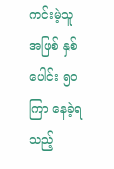ကင်းမဲ့သူအဖြစ် နှစ်ပေါင်း ၅၀ ကြာ နေခဲ့ရသည့်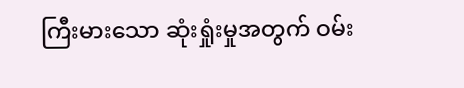ကြီးမားသော ဆုံးရှုံးမှုအတွက် ဝမ်း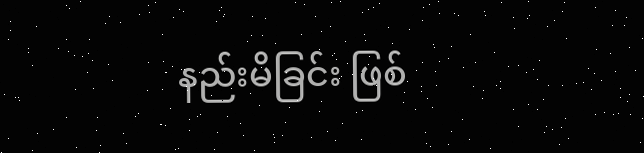နည်းမိခြင်း ဖြစ်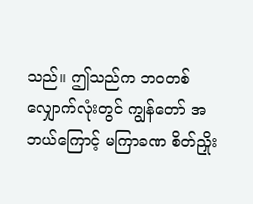သည်။ ဤသည်က ဘဝတစ်လျှောက်လုံးတွင် ကျွန်တော် အဘယ်ကြောင့် မကြာခဏ စိတ်ညှိုး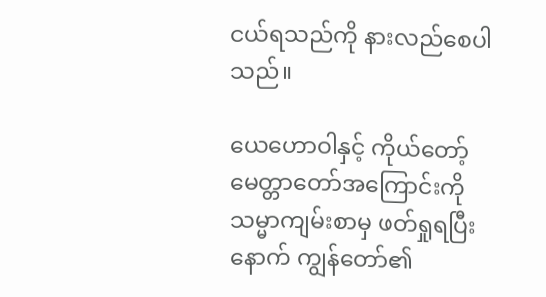ငယ်ရသည်ကို နားလည်စေပါသည်။

ယေဟောဝါနှင့် ကိုယ်တော့် မေတ္တာတော်အကြောင်းကို သမ္မာကျမ်းစာမှ ဖတ်ရှုရပြီးနောက် ကျွန်တော်၏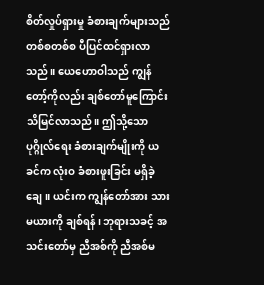စိတ်လှုပ်ရှားမှု ခံစားချက်များသည် တစ်စတစ်စ ပီပြင်ထင်ရှားလာသည်။ ယေဟောဝါသည် ကျွန်တော့်ကိုလည်း ချစ်တော်မူကြောင်း သိမြင်လာသည်။ ဤသို့သော ပုဂ္ဂိုလ်ရေး ခံစားချက်မျိုးကို ယခင်က လုံးဝ ခံစားဖူးခြင်း မရှိခဲ့ချေ။ ယင်းက ကျွန်တော်အား သားမယားကို ချစ်ရန်၊ ဘုရားသခင့် အသင်းတော်မှ ညီအစ်ကို ညီအစ်မ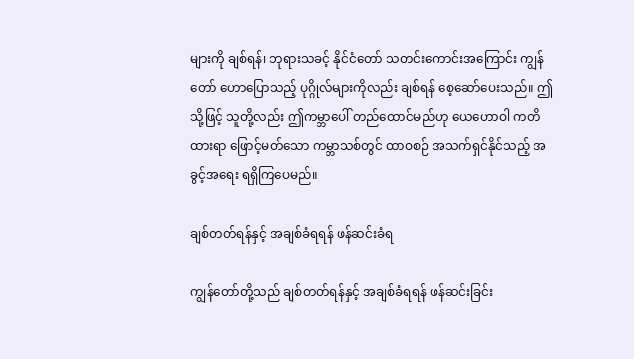များကို ချစ်ရန်၊ ဘုရားသခင့် နိုင်ငံတော် သတင်းကောင်းအကြောင်း ကျွန်တော် ဟောပြောသည့် ပုဂ္ဂိုလ်များကိုလည်း ချစ်ရန် စေ့ဆော်ပေးသည်။ ဤသို့ဖြင့် သူတို့လည်း ဤကမ္ဘာပေါ် တည်ထောင်မည်ဟု ယေဟောဝါ ကတိထားရာ ဖြောင့်မတ်သော ကမ္ဘာသစ်တွင် ထာဝစဉ် အသက်ရှင်နိုင်သည့် အခွင့်အရေး ရရှိကြပေမည်။

ချစ်တတ်ရန်နှင့် အချစ်ခံရရန် ဖန်ဆင်းခံရ

ကျွန်တော်တို့သည် ချစ်တတ်ရန်နှင့် အချစ်ခံရရန် ဖန်ဆင်းခြင်း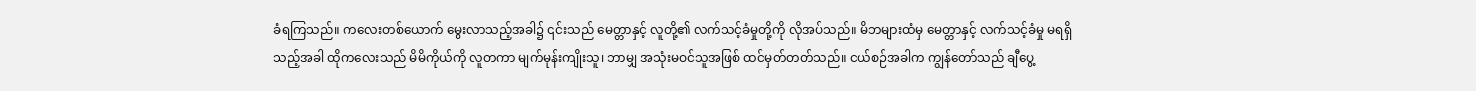ခံရကြသည်။ ကလေးတစ်ယောက် မွေးလာသည့်အခါ၌ ၎င်းသည် မေတ္တာနှင့် လူတို့၏ လက်သင့်ခံမှုတို့ကို လိုအပ်သည်။ မိဘများထံမှ မေတ္တာနှင့် လက်သင့်ခံမှု မရရှိသည့်အခါ ထိုကလေးသည် မိမိကိုယ်ကို လူတကာ မျက်မုန်းကျိုးသူ၊ ဘာမျှ အသုံးမဝင်သူအဖြစ် ထင်မှတ်တတ်သည်။ ငယ်စဉ်အခါက ကျွန်တော်သည် ချီပွေ့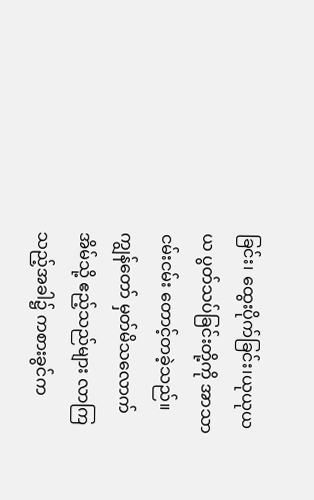ခြင်း၊ ထွေးပိုက်ခြင်း၊ယုယုယယ ပွတ်သပ်ခြင်းတို့ကို အာသာငမ်းငမ်း တောင့်တခဲ့သည်။ ကျွန်တော် မှတ်မိသလောက် အိမ်သို့ ဧည့်သည်များ လာကြသည့်အခါ၌ ကစားခွင်က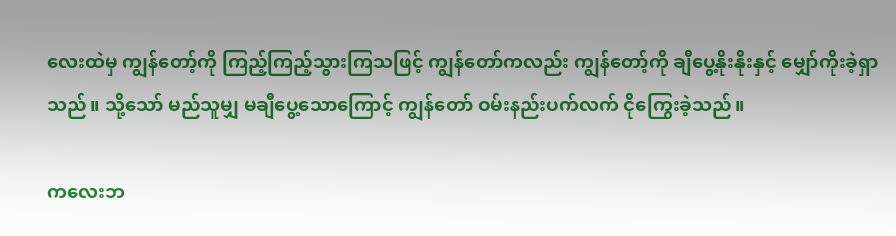လေးထဲမှ ကျွန်တော့်ကို ကြည့်ကြည့်သွားကြသဖြင့် ကျွန်တော်ကလည်း ကျွန်တော့်ကို ချီပွေ့နိုးနိုးနှင့် မျှော်ကိုးခဲ့ရှာသည်။ သို့သော် မည်သူမျှ မချီပွေ့သောကြောင့် ကျွန်တော် ဝမ်းနည်းပက်လက် ငိုကြွေးခဲ့သည်။

ကလေးဘ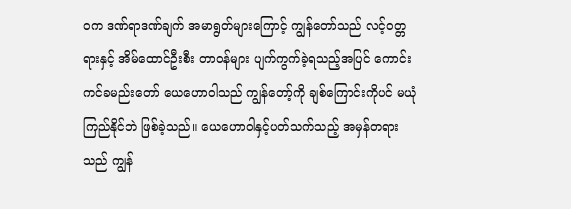ဝက ဒဏ်ရာဒဏ်ချက် အမာရွတ်များကြောင့် ကျွန်တော်သည် လင့်ဝတ္တရားနှင့် အိမ်ထောင်ဦးစီး တာဝန်များ ပျက်ကွက်ခဲ့ရသည့်အပြင် ကောင်းကင်ခမည်းတော် ယေဟောဝါသည် ကျွန်တော့်ကို ချစ်ကြောင်းကိုပင် မယုံကြည်နိုင်ဘဲ ဖြစ်ခဲ့သည်။ ယေဟောဝါနှင့်ပတ်သက်သည့် အမှန်တရားသည် ကျွန်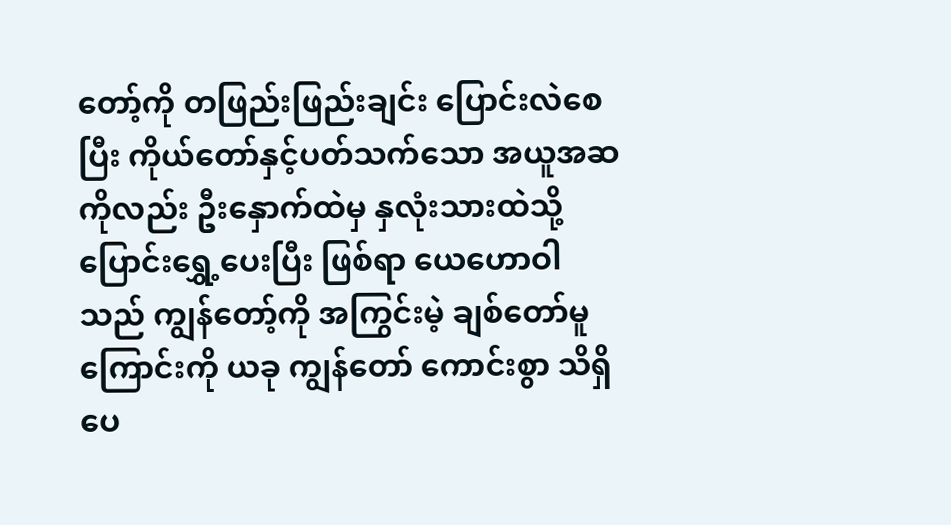တော့်ကို တဖြည်းဖြည်းချင်း ပြောင်းလဲစေပြီး ကိုယ်တော်နှင့်ပတ်သက်သော အယူအဆကိုလည်း ဦးနှောက်ထဲမှ နှလုံးသားထဲသို့ ပြောင်းရွှေ့ပေးပြီး ဖြစ်ရာ ယေဟောဝါသည် ကျွန်တော့်ကို အကြွင်းမဲ့ ချစ်တော်မူကြောင်းကို ယခု ကျွန်တော် ကောင်းစွာ သိရှိပေ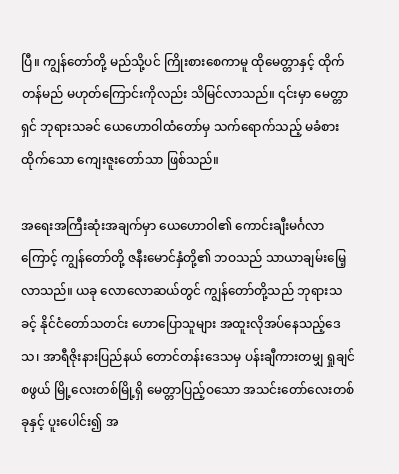ပြီ။ ကျွန်တော်တို့ မည်သို့ပင် ကြိုးစားစေကာမူ ထိုမေတ္တာနှင့် ထိုက်တန်မည် မဟုတ်ကြောင်းကိုလည်း သိမြင်လာသည်။ ၎င်းမှာ မေတ္တာရှင် ဘုရားသခင် ယေဟောဝါထံတော်မှ သက်ရောက်သည့် မခံစားထိုက်သော ကျေးဇူးတော်သာ ဖြစ်သည်။

အရေးအကြီးဆုံးအချက်မှာ ယေဟောဝါ၏ ကောင်းချီးမင်္ဂလာကြောင့် ကျွန်တော်တို့ ဇနီးမောင်နှံတို့၏ ဘဝသည် သာယာချမ်းမြေ့လာသည်။ ယခု လောလောဆယ်တွင် ကျွန်တော်တို့သည် ဘုရားသခင့် နိုင်ငံတော်သတင်း ဟောပြောသူများ အထူးလိုအပ်နေသည့်ဒေသ၊ အာရီဇိုးနားပြည်နယ် တောင်တန်းဒေသမှ ပန်းချီကားတမျှ ရှုချင်စဖွယ် မြို့လေးတစ်မြို့ရှိ မေတ္တာပြည့်ဝသော အသင်းတော်လေးတစ်ခုနှင့် ပူးပေါင်း၍ အ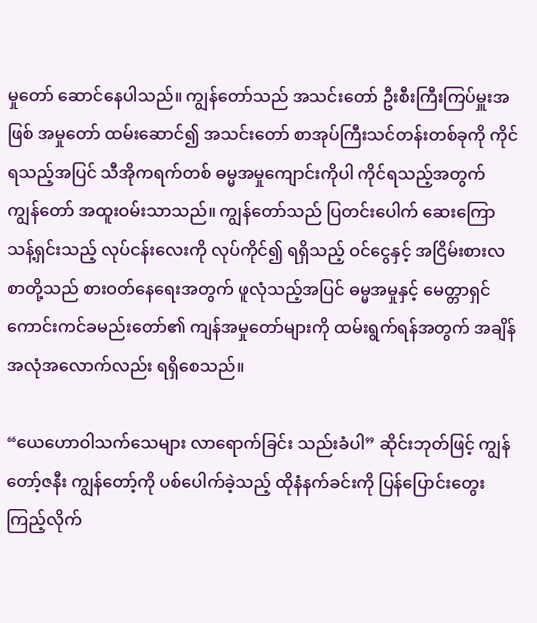မှုတော် ဆောင်နေပါသည်။ ကျွန်တော်သည် အသင်းတော် ဦးစီးကြီးကြပ်မှူးအဖြစ် အမှုတော် ထမ်းဆောင်၍ အသင်းတော် စာအုပ်ကြီးသင်တန်းတစ်ခုကို ကိုင်ရသည့်အပြင် သီအိုကရက်တစ် ဓမ္မအမှုကျောင်းကိုပါ ကိုင်ရသည့်အတွက် ကျွန်တော် အထူးဝမ်းသာသည်။ ကျွန်တော်သည် ပြတင်းပေါက် ဆေးကြောသန့်ရှင်းသည့် လုပ်ငန်းလေးကို လုပ်ကိုင်၍ ရရှိသည့် ဝင်ငွေနှင့် အငြိမ်းစားလစာတို့သည် စားဝတ်နေရေးအတွက် ဖူလုံသည့်အပြင် ဓမ္မအမှုနှင့် မေတ္တာရှင် ကောင်းကင်ခမည်းတော်၏ ကျန်အမှုတော်များကို ထမ်းရွက်ရန်အတွက် အချိန် အလုံအလောက်လည်း ရရှိစေသည်။

“ယေဟောဝါသက်သေများ လာရောက်ခြင်း သည်းခံပါ” ဆိုင်းဘုတ်ဖြင့် ကျွန်တော့်ဇနီး ကျွန်တော့်ကို ပစ်ပေါက်ခဲ့သည့် ထိုနံနက်ခင်းကို ပြန်ပြောင်းတွေးကြည့်လိုက်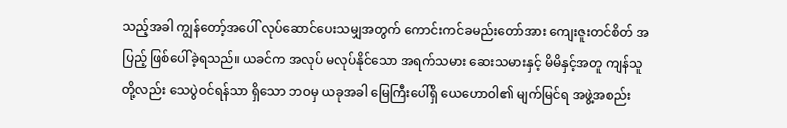သည့်အခါ ကျွန်တော့်အပေါ် လုပ်ဆောင်ပေးသမျှအတွက် ကောင်းကင်ခမည်းတော်အား ကျေးဇူးတင်စိတ် အပြည့် ဖြစ်ပေါ်ခဲ့ရသည်။ ယခင်က အလုပ် မလုပ်နိုင်သော အရက်သမား ဆေးသမားနှင့် မိမိနှင့်အတူ ကျန်သူတို့လည်း သေပွဲဝင်ရန်သာ ရှိသော ဘဝမှ ယခုအခါ မြေကြီးပေါ်ရှိ ယေဟောဝါ၏ မျက်မြင်ရ အဖွဲ့အစည်း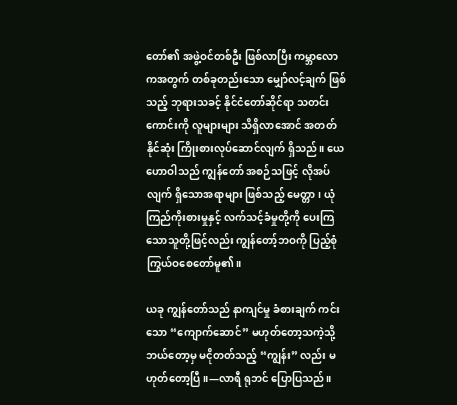တော်၏ အဖွဲ့ဝင်တစ်ဦး ဖြစ်လာပြီး ကမ္ဘာလောကအတွက် တစ်ခုတည်းသော မျှော်လင့်ချက် ဖြစ်သည့် ဘုရားသခင့် နိုင်ငံတော်ဆိုင်ရာ သတင်းကောင်းကို လူများများ သိရှိလာအောင် အတတ်နိုင်ဆုံး ကြိုးစားလုပ်ဆောင်လျက် ရှိသည်။ ယေဟောဝါသည် ကျွန်တော် အစဉ်သဖြင့် လိုအပ်လျက် ရှိသောအရာများ ဖြစ်သည့် မေတ္တာ၊ ယုံကြည်ကိုးစားမှုနှင့် လက်သင့်ခံမှုတို့ကို ပေးကြသောသူတို့ဖြင့်လည်း ကျွန်တော့်ဘဝကို ပြည့်စုံကြွယ်ဝစေတော်မူ၏။

ယခု ကျွန်တော်သည် နာကျင်မှု ခံစားချက် ကင်းသော “ကျောက်ဆောင်” မဟုတ်တော့သကဲ့သို့ ဘယ်တော့မှ မငိုတတ်သည့် “ကျွန်း” လည်း မဟုတ်တော့ပြီ။—လာရီ ရုဘင် ပြောပြသည်။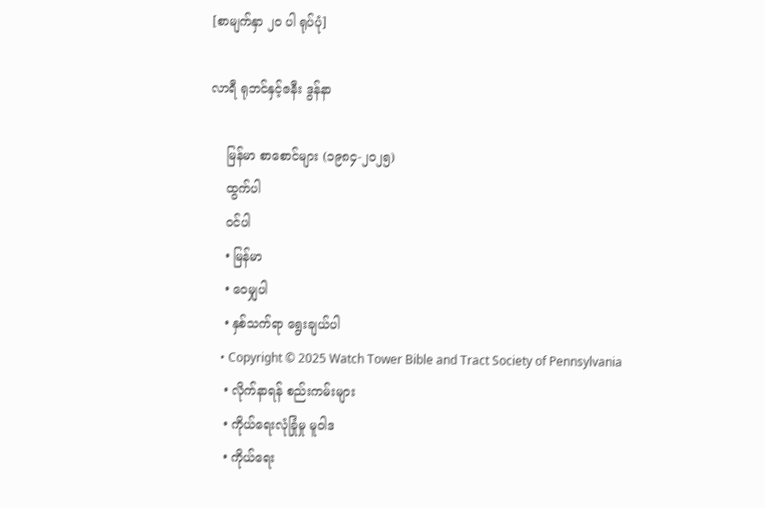[စာမျက်နှာ ၂၀ ပါ ရုပ်ပုံ]

လာရီ ရုဘင်နှင့်ဇနီး ဒွန်နာ

    မြန်မာ စာစောင်များ (၁၉၈၄-၂၀၂၅)
    ထွက်ပါ
    ဝင်ပါ
    • မြန်မာ
    • ဝေမျှပါ
    • နှစ်သက်ရာ ရွေးချယ်ပါ
    • Copyright © 2025 Watch Tower Bible and Tract Society of Pennsylvania
    • လိုက်နာရန် စည်းကမ်းများ
    • ကိုယ်ရေးလုံခြုံမှု မူဝါဒ
    • ကိုယ်ရေး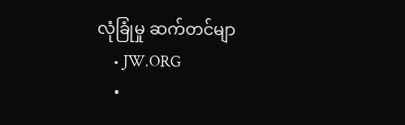လုံခြုံမှု ဆက်တင်မျာ
    • JW.ORG
    •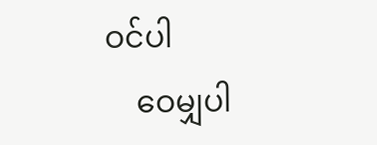ဝင်ပါ
    ဝေမျှပါ